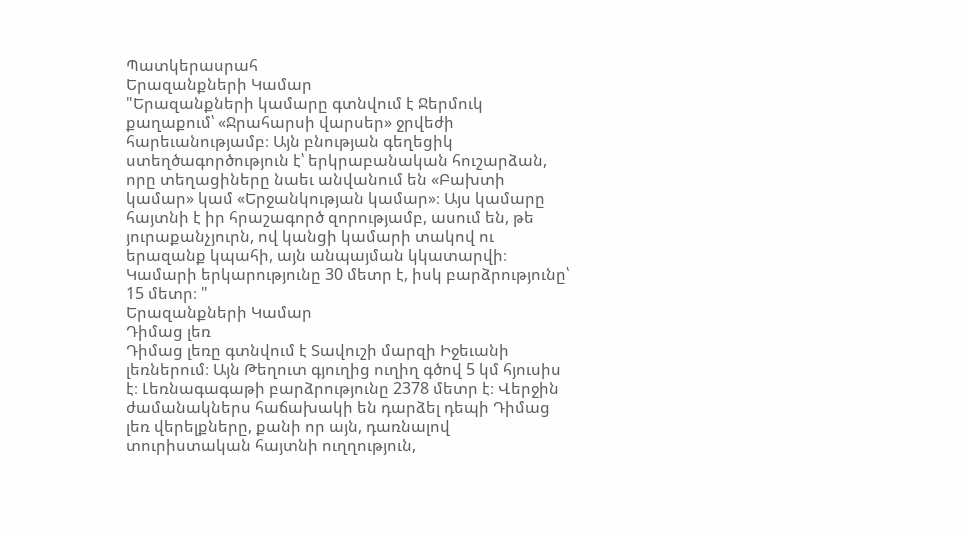Պատկերասրահ
Երազանքների Կամար
"Երազանքների կամարը գտնվում է Ջերմուկ քաղաքում՝ «Ջրահարսի վարսեր» ջրվեժի հարեւանությամբ։ Այն բնության գեղեցիկ ստեղծագործություն է՝ երկրաբանական հուշարձան, որը տեղացիները նաեւ անվանում են «Բախտի կամար» կամ «Երջանկության կամար»։ Այս կամարը հայտնի է իր հրաշագործ զորությամբ, ասում են, թե յուրաքանչյուրն, ով կանցի կամարի տակով ու երազանք կպահի, այն անպայման կկատարվի։ Կամարի երկարությունը 30 մետր է, իսկ բարձրությունը՝ 15 մետր։ "
Երազանքների Կամար
Դիմաց լեռ
Դիմաց լեռը գտնվում է Տավուշի մարզի Իջեւանի լեռներում։ Այն Թեղուտ գյուղից ուղիղ գծով 5 կմ հյուսիս է։ Լեռնագագաթի բարձրությունը 2378 մետր է։ Վերջին ժամանակներս հաճախակի են դարձել դեպի Դիմաց լեռ վերելքները, քանի որ այն, դառնալով տուրիստական հայտնի ուղղություն,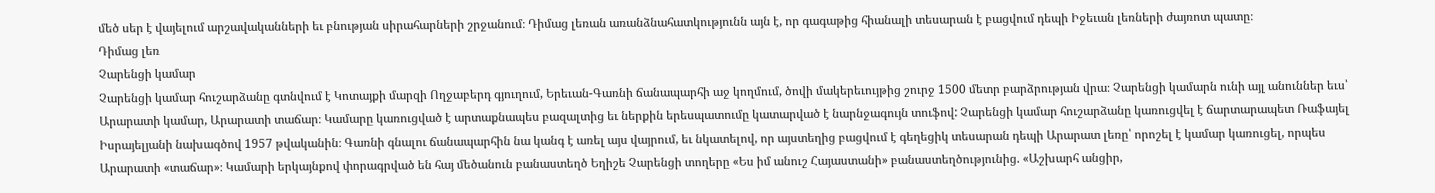մեծ սեր է վայելում արշավականների եւ բնության սիրահարների շրջանում։ Դիմաց լեռան առանձնահատկությունն այն է, որ գագաթից հիանալի տեսարան է բացվում դեպի Իջեւան լեռների ժայռոտ պատը։
Դիմաց լեռ
Չարենցի կամար
Չարենցի կամար հուշարձանը գտնվում է Կոտայքի մարզի Ողջաբերդ գյուղում, Երեւան-Գառնի ճանապարհի աջ կողմում, ծովի մակերեւույթից շուրջ 1500 մետր բարձրության վրա։ Չարենցի կամարն ունի այլ անուններ եւս՝ Արարատի կամար, Արարատի տաճար։ Կամարը կառուցված է արտաքնապես բազալտից եւ ներքին երեսպատումը կատարված է նարնջագույն տուֆով: Չարենցի կամար հուշարձանը կառուցվել է ճարտարապետ Ռաֆայել Իսրայելյանի նախագծով 1957 թվականին։ Գառնի գնալու ճանապարհին նա կանգ է առել այս վայրում, եւ նկատելով, որ այստեղից բացվում է գեղեցիկ տեսարան դեպի Արարատ լեռը՝ որոշել է կամար կառուցել, որպես Արարատի «տաճար»։ Կամարի երկայնքով փորագրված են հայ մեծանուն բանաստեղծ Եղիշե Չարենցի տողերը «Ես իմ անուշ Հայաստանի» բանաստեղծությունից. «Աշխարհ անցիր,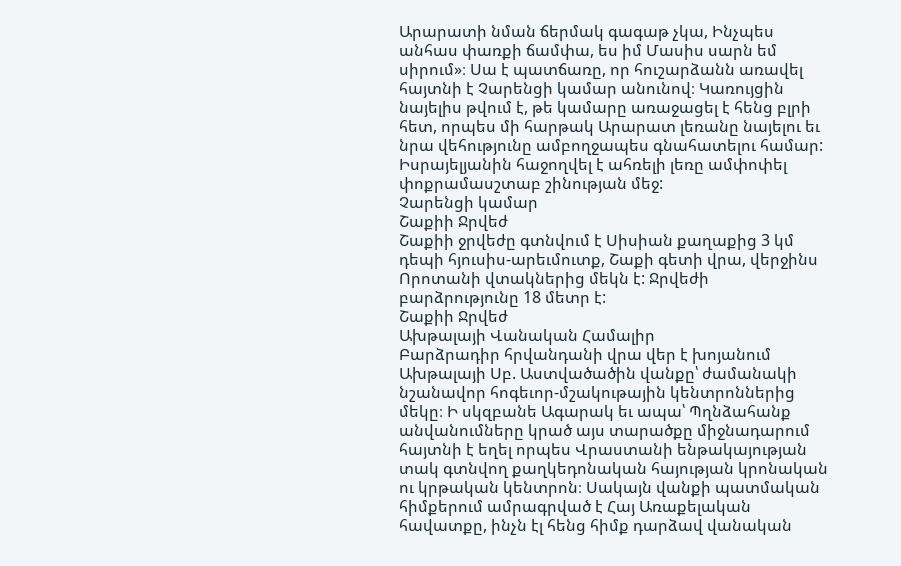Արարատի նման ճերմակ գագաթ չկա, Ինչպես անհաս փառքի ճամփա, ես իմ Մասիս սարն եմ սիրում»։ Սա է պատճառը, որ հուշարձանն առավել հայտնի է Չարենցի կամար անունով։ Կառույցին նայելիս թվում է, թե կամարը առաջացել է հենց բլրի հետ, որպես մի հարթակ Արարատ լեռանը նայելու եւ նրա վեհությունը ամբողջապես գնահատելու համար: Իսրայելյանին հաջողվել է ահռելի լեռը ամփոփել փոքրամասշտաբ շինության մեջ:
Չարենցի կամար
Շաքիի Ջրվեժ
Շաքիի ջրվեժը գտնվում է Սիսիան քաղաքից 3 կմ դեպի հյուսիս-արեւմուտք, Շաքի գետի վրա, վերջինս Որոտանի վտակներից մեկն է: Ջրվեժի բարձրությունը 18 մետր է:
Շաքիի Ջրվեժ
Ախթալայի Վանական Համալիր
Բարձրադիր հրվանդանի վրա վեր է խոյանում Ախթալայի Սբ. Աստվածածին վանքը՝ ժամանակի նշանավոր հոգեւոր-մշակութային կենտրոններից մեկը։ Ի սկզբանե Ագարակ եւ ապա՝ Պղնձահանք անվանումները կրած այս տարածքը միջնադարում հայտնի է եղել որպես Վրաստանի ենթակայության տակ գտնվող քաղկեդոնական հայության կրոնական ու կրթական կենտրոն։ Սակայն վանքի պատմական հիմքերում ամրագրված է Հայ Առաքելական հավատքը, ինչն էլ հենց հիմք դարձավ վանական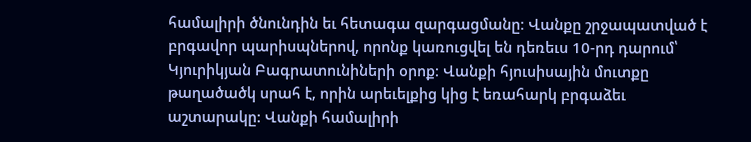համալիրի ծնունդին եւ հետագա զարգացմանը։ Վանքը շրջապատված է բրգավոր պարիսպներով, որոնք կառուցվել են դեռեւս 10-րդ դարում՝ Կյուրիկյան Բագրատունիների օրոք։ Վանքի հյուսիսային մուտքը թաղածածկ սրահ է, որին արեւելքից կից է եռահարկ բրգաձեւ աշտարակը: Վանքի համալիրի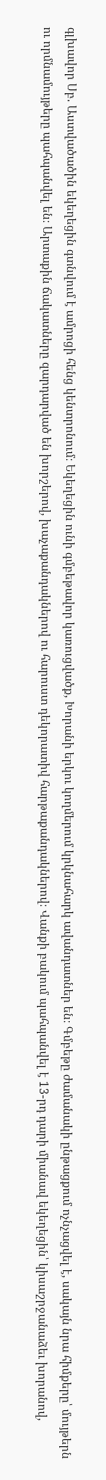գլխավոր Սբ. Աստվածածին եկեղեցին գտնվում է ամրոցի հենց կենտրոնում։ Եկեղեցին ունի գմբեթավոր կառուցվածք, Խորանի երկու կողմերում կրկնահարկ ավանդատներ են։ Գմբեթը ժամանակի ընթացքում ոչնչացվել է, սակայն նրա հիմքերը՝ մույթերն ու որմնամույթերը պահպանվել են։ Արտաքին ճակատները զարդարված են խորշերով, խաչաքանդակներով ու հարուստ դեկորատիվ հարթաքանդակներով։ Վանքի բակում պահպանվել է 13-րդ դարի միանավ եկեղեցին՝ կիսաշրջանաձեւ խորանով,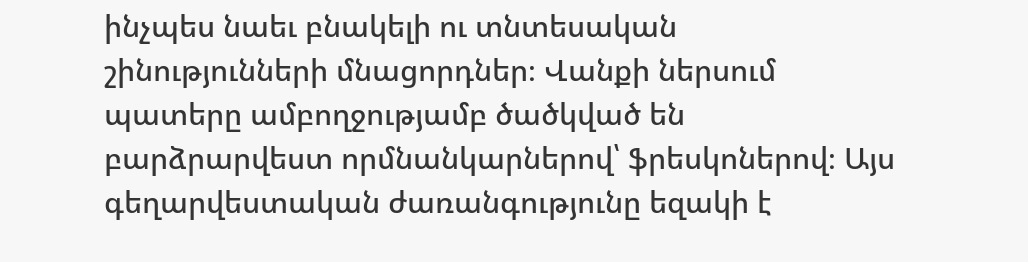ինչպես նաեւ բնակելի ու տնտեսական շինությունների մնացորդներ։ Վանքի ներսում պատերը ամբողջությամբ ծածկված են բարձրարվեստ որմնանկարներով՝ ֆրեսկոներով։ Այս գեղարվեստական ժառանգությունը եզակի է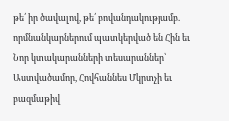թե՛ իր ծավալով, թե՛ բովանդակությամբ. որմնանկարներում պատկերված են Հին եւ Նոր կտակարանների տեսարաններ՝ Աստվածամոր, Հովհաննես Մկրտչի եւ բազմաթիվ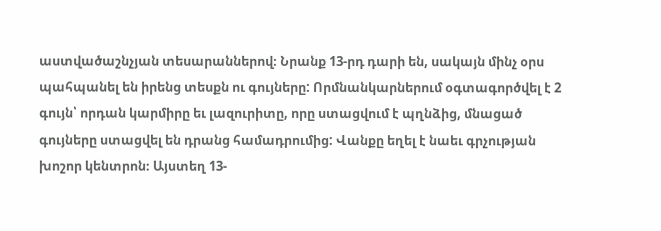աստվածաշնչյան տեսարաններով։ Նրանք 13-րդ դարի են, սակայն մինչ օրս պահպանել են իրենց տեսքն ու գույները: Որմնանկարներում օգտագործվել է 2 գույն՝ որդան կարմիրը եւ լազուրիտը, որը ստացվում է պղնձից, մնացած գույները ստացվել են դրանց համադրումից: Վանքը եղել է նաեւ գրչության խոշոր կենտրոն։ Այստեղ 13-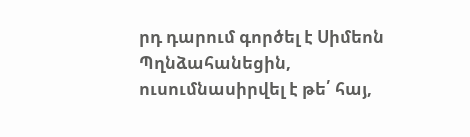րդ դարում գործել է Սիմեոն Պղնձահանեցին, ուսումնասիրվել է թե՛ հայ,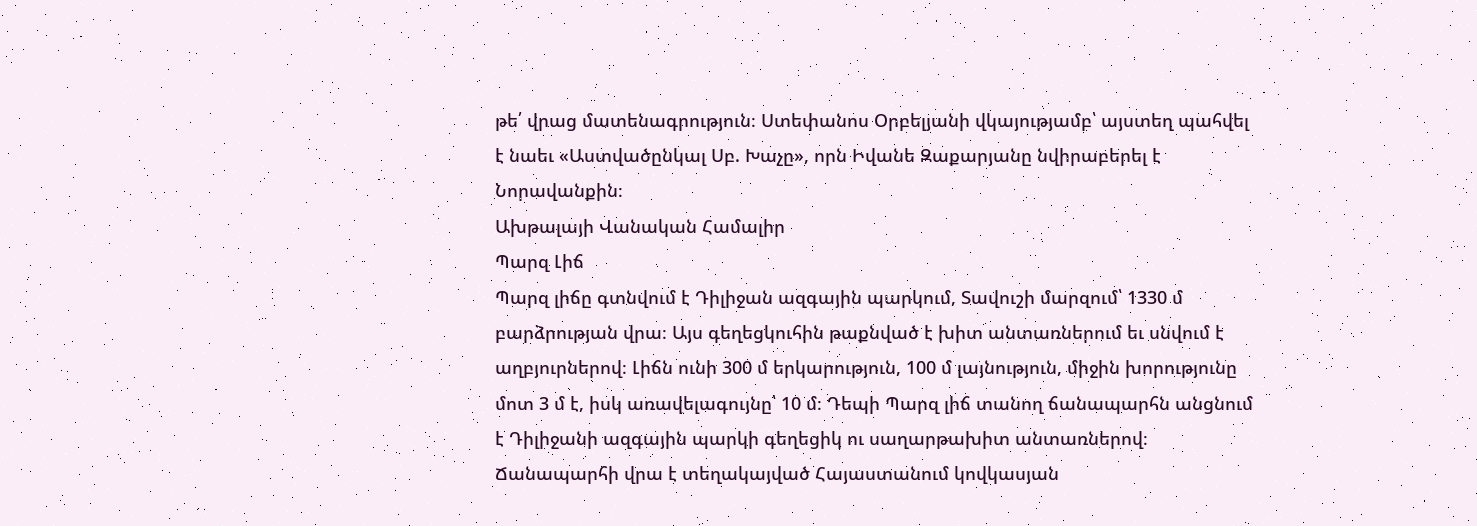թե՛ վրաց մատենագրություն։ Ստեփանոս Օրբելյանի վկայությամբ՝ այստեղ պահվել է նաեւ «Աստվածընկալ Սբ. Խաչը», որն Իվանե Զաքարյանը նվիրաբերել է Նորավանքին։
Ախթալայի Վանական Համալիր
Պարզ Լիճ
Պարզ լիճը գտնվում է Դիլիջան ազգային պարկում, Տավուշի մարզում՝ 1330 մ բարձրության վրա։ Այս գեղեցկուհին թաքնված է խիտ անտառներում եւ սնվում է աղբյուրներով։ Լիճն ունի 300 մ երկարություն, 100 մ լայնություն, միջին խորությունը մոտ 3 մ է, իսկ առավելագույնը՝ 10 մ։ Դեպի Պարզ լիճ տանող ճանապարհն անցնում է Դիլիջանի ազգային պարկի գեղեցիկ ու սաղարթախիտ անտառներով։ Ճանապարհի վրա է տեղակայված Հայաստանում կովկասյան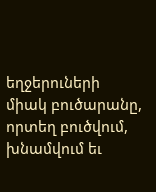եղջերուների միակ բուծարանը, որտեղ բուծվում, խնամվում եւ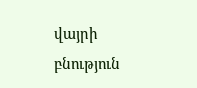վայրի բնություն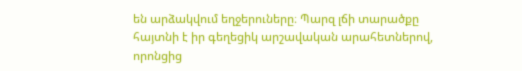են արձակվում եղջերուները։ Պարզ լճի տարածքը հայտնի է իր գեղեցիկ արշավական արահետներով, որոնցից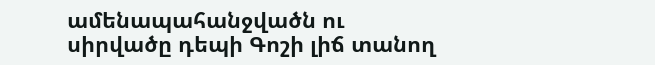ամենապահանջվածն ու սիրվածը դեպի Գոշի լիճ տանող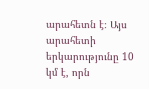արահետն է։ Այս արահետի երկարությունը 10 կմ է, որն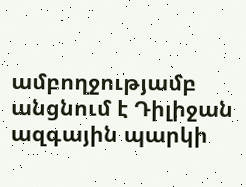ամբողջությամբ անցնում է Դիլիջան ազգային պարկի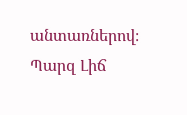անտառներով։
Պարզ Լիճ